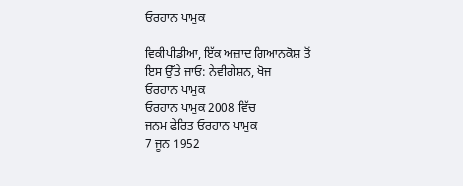ਓਰਹਾਨ ਪਾਮੁਕ

ਵਿਕੀਪੀਡੀਆ, ਇੱਕ ਅਜ਼ਾਦ ਗਿਆਨਕੋਸ਼ ਤੋਂ
ਇਸ ਉੱਤੇ ਜਾਓ: ਨੇਵੀਗੇਸ਼ਨ, ਖੋਜ
ਓਰਹਾਨ ਪਾਮੁਕ
ਓਰਹਾਨ ਪਾਮੁਕ 2008 ਵਿੱਚ
ਜਨਮ ਫੇਰਿਤ ਓਰਹਾਨ ਪਾਮੁਕ
7 ਜੂਨ 1952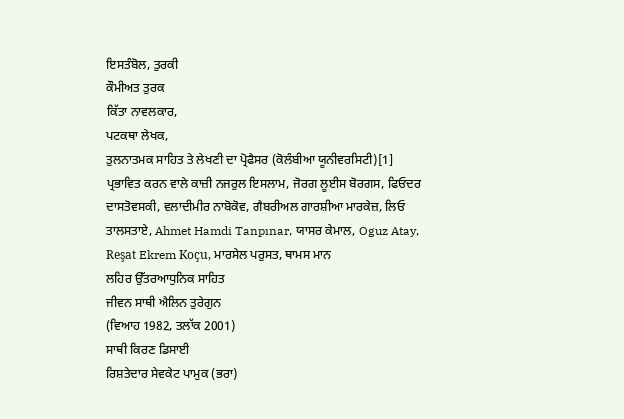ਇਸਤੰਬੋਲ, ਤੁਰਕੀ
ਕੌਮੀਅਤ ਤੁਰਕ
ਕਿੱਤਾ ਨਾਵਲਕਾਰ,
ਪਟਕਥਾ ਲੇਖਕ,
ਤੁਲਨਾਤਮਕ ਸਾਹਿਤ ਤੇ ਲੇਖਣੀ ਦਾ ਪ੍ਰੋਫੈਸਰ (ਕੋਲੰਬੀਆ ਯੂਨੀਵਰਸਿਟੀ)[1]
ਪ੍ਰਭਾਵਿਤ ਕਰਨ ਵਾਲੇ ਕਾਜ਼ੀ ਨਜਰੁਲ ਇਸਲਾਮ, ਜੋਰਗ ਲੂਈਸ ਬੋਰਗਸ, ਫਿਓਦਰ ਦਾਸਤੋਵਸਕੀ, ਵਲਾਦੀਮੀਰ ਨਾਬੋਕੋਵ, ਗੈਬਰੀਅਲ ਗਾਰਸ਼ੀਆ ਮਾਰਕੇਜ਼, ਲਿਓ ਤਾਲਸਤਾਏ, Ahmet Hamdi Tanpınar, ਯਾਸਰ ਕੇਮਾਲ, Oguz Atay, Reşat Ekrem Koçu, ਮਾਰਸੇਲ ਪਰੁਸਤ, ਥਾਮਸ ਮਾਨ
ਲਹਿਰ ਉੱਤਰਆਧੁਨਿਕ ਸਾਹਿਤ
ਜੀਵਨ ਸਾਥੀ ਐਲਿਨ ਤੁਰੇਗੁਨ
(ਵਿਆਹ 1982, ਤਲਾੱਕ 2001)
ਸਾਥੀ ਕਿਰਣ ਡਿਸਾਈ
ਰਿਸ਼ਤੇਦਾਰ ਸੇਵਕੇਟ ਪਾਮੁਕ (ਭਰਾ)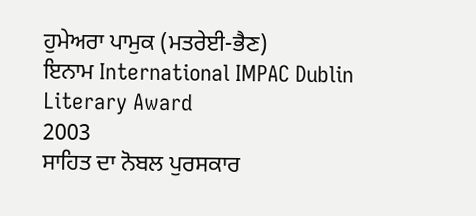ਹੁਮੇਅਰਾ ਪਾਮੁਕ (ਮਤਰੇਈ-ਭੈਣ)
ਇਨਾਮ International IMPAC Dublin Literary Award
2003
ਸਾਹਿਤ ਦਾ ਨੋਬਲ ਪੁਰਸਕਾਰ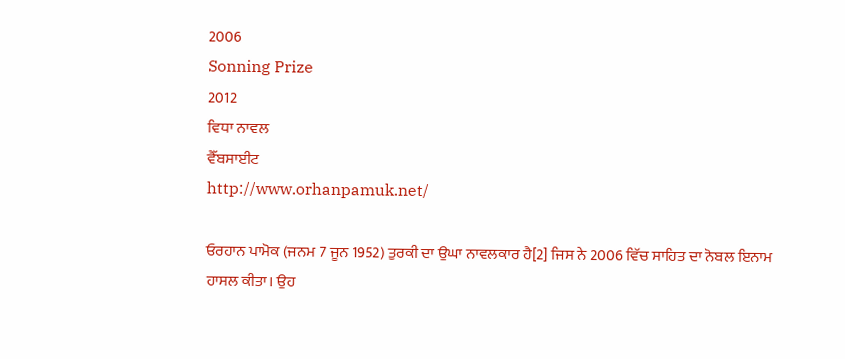2006
Sonning Prize
2012
ਵਿਧਾ ਨਾਵਲ
ਵੈੱਬਸਾਈਟ
http://www.orhanpamuk.net/

ਓਰਹਾਨ ਪਾਮੋਕ (ਜਨਮ 7 ਜੂਨ 1952) ਤੁਰਕੀ ਦਾ ਉਘਾ ਨਾਵਲਕਾਰ ਹੈ[2] ਜਿਸ ਨੇ 2006 ਵਿੱਚ ਸਾਹਿਤ ਦਾ ਨੋਬਲ ਇਨਾਮ ਹਾਸਲ ਕੀਤਾ। ਉਹ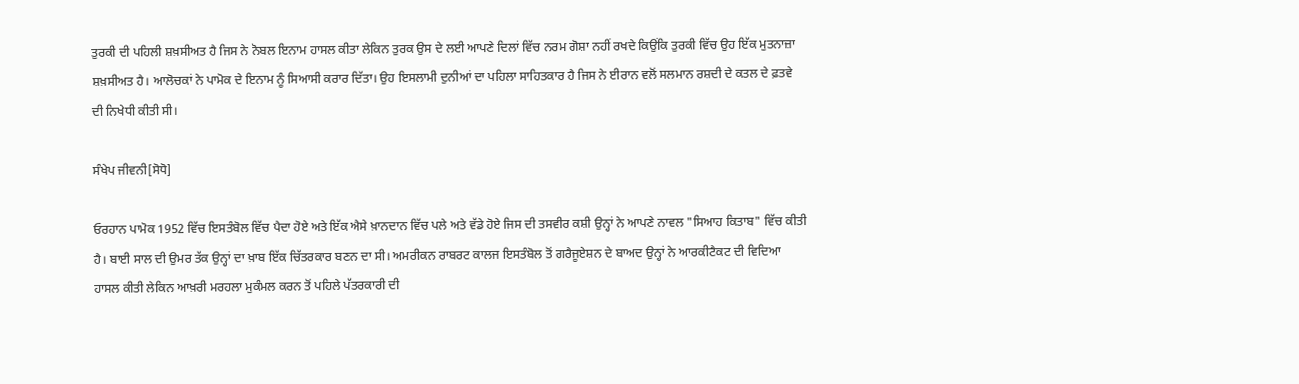ਤੁਰਕੀ ਦੀ ਪਹਿਲੀ ਸ਼ਖ਼ਸੀਅਤ ਹੈ ਜਿਸ ਨੇ ਨੋਬਲ ਇਨਾਮ ਹਾਸਲ ਕੀਤਾ ਲੇਕਿਨ ਤੁਰਕ ਉਸ ਦੇ ਲਈ ਆਪਣੇ ਦਿਲਾਂ ਵਿੱਚ ਨਰਮ ਗੋਸ਼ਾ ਨਹੀਂ ਰਖਦੇ ਕਿਉਂਕਿ ਤੁਰਕੀ ਵਿੱਚ ਉਹ ਇੱਕ ਮੁਤਨਾਜ਼ਾ ਸ਼ਖ਼ਸੀਅਤ ਹੈ। ਆਲੋਚਕਾਂ ਨੇ ਪਾਮੋਕ ਦੇ ਇਨਾਮ ਨੂੰ ਸਿਆਸੀ ਕਰਾਰ ਦਿੱਤਾ। ਉਹ ਇਸਲਾਮੀ ਦੁਨੀਆਂ ਦਾ ਪਹਿਲਾ ਸਾਹਿਤਕਾਰ ਹੈ ਜਿਸ ਨੇ ਈਰਾਨ ਵਲੋਂ ਸਲਮਾਨ ਰਸ਼ਦੀ ਦੇ ਕਤਲ ਦੇ ਫ਼ਤਵੇ ਦੀ ਨਿਖੇਧੀ ਕੀਤੀ ਸੀ।

ਸੰਖੇਪ ਜੀਵਨੀ[ਸੋਧੋ]

ਓਰਹਾਨ ਪਾਮੋਕ 1952 ਵਿੱਚ ਇਸਤੰਬੋਲ ਵਿੱਚ ਪੈਦਾ ਹੋਏ ਅਤੇ ਇੱਕ ਐਸੇ ਖ਼ਾਨਦਾਨ ਵਿੱਚ ਪਲੇ ਅਤੇ ਵੱਡੇ ਹੋਏ ਜਿਸ ਦੀ ਤਸਵੀਰ ਕਸ਼ੀ ਉਨ੍ਹਾਂ ਨੇ ਆਪਣੇ ਨਾਵਲ "ਸਿਆਹ ਕਿਤਾਬ" ਵਿੱਚ ਕੀਤੀ ਹੈ। ਬਾਈ ਸਾਲ ਦੀ ਉਮਰ ਤੱਕ ਉਨ੍ਹਾਂ ਦਾ ਖ਼ਾਬ ਇੱਕ ਚਿੱਤਰਕਾਰ ਬਣਨ ਦਾ ਸੀ। ਅਮਰੀਕਨ ਰਾਬਰਟ ਕਾਲਜ ਇਸਤੰਬੋਲ ਤੋਂ ਗਰੈਜੂਏਸ਼ਨ ਦੇ ਬਾਅਦ ਉਨ੍ਹਾਂ ਨੇ ਆਰਕੀਟੈਕਟ ਦੀ ਵਿਦਿਆ ਹਾਸਲ ਕੀਤੀ ਲੇਕਿਨ ਆਖ਼ਰੀ ਮਰਹਲਾ ਮੁਕੰਮਲ ਕਰਨ ਤੋਂ ਪਹਿਲੇ ਪੱਤਰਕਾਰੀ ਦੀ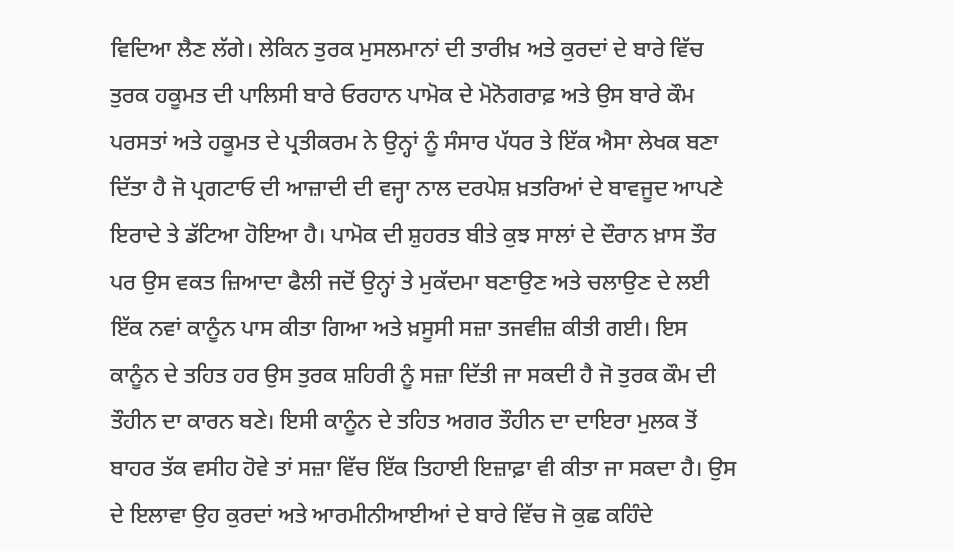ਵਿਦਿਆ ਲੈਣ ਲੱਗੇ। ਲੇਕਿਨ ਤੁਰਕ ਮੁਸਲਮਾਨਾਂ ਦੀ ਤਾਰੀਖ਼ ਅਤੇ ਕੁਰਦਾਂ ਦੇ ਬਾਰੇ ਵਿੱਚ ਤੁਰਕ ਹਕੂਮਤ ਦੀ ਪਾਲਿਸੀ ਬਾਰੇ ਓਰਹਾਨ ਪਾਮੋਕ ਦੇ ਮੋਨੋਗਰਾਫ਼ ਅਤੇ ਉਸ ਬਾਰੇ ਕੌਮ ਪਰਸਤਾਂ ਅਤੇ ਹਕੂਮਤ ਦੇ ਪ੍ਰਤੀਕਰਮ ਨੇ ਉਨ੍ਹਾਂ ਨੂੰ ਸੰਸਾਰ ਪੱਧਰ ਤੇ ਇੱਕ ਐਸਾ ਲੇਖਕ ਬਣਾ ਦਿੱਤਾ ਹੈ ਜੋ ਪ੍ਰਗਟਾਓ ਦੀ ਆਜ਼ਾਦੀ ਦੀ ਵਜ੍ਹਾ ਨਾਲ ਦਰਪੇਸ਼ ਖ਼ਤਰਿਆਂ ਦੇ ਬਾਵਜੂਦ ਆਪਣੇ ਇਰਾਦੇ ਤੇ ਡੱਟਿਆ ਹੋਇਆ ਹੈ। ਪਾਮੋਕ ਦੀ ਸ਼ੁਹਰਤ ਬੀਤੇ ਕੁਝ ਸਾਲਾਂ ਦੇ ਦੌਰਾਨ ਖ਼ਾਸ ਤੌਰ ਪਰ ਉਸ ਵਕਤ ਜ਼ਿਆਦਾ ਫੈਲੀ ਜਦੋਂ ਉਨ੍ਹਾਂ ਤੇ ਮੁਕੱਦਮਾ ਬਣਾਉਣ ਅਤੇ ਚਲਾਉਣ ਦੇ ਲਈ ਇੱਕ ਨਵਾਂ ਕਾਨੂੰਨ ਪਾਸ ਕੀਤਾ ਗਿਆ ਅਤੇ ਖ਼ਸੂਸੀ ਸਜ਼ਾ ਤਜਵੀਜ਼ ਕੀਤੀ ਗਈ। ਇਸ ਕਾਨੂੰਨ ਦੇ ਤਹਿਤ ਹਰ ਉਸ ਤੁਰਕ ਸ਼ਹਿਰੀ ਨੂੰ ਸਜ਼ਾ ਦਿੱਤੀ ਜਾ ਸਕਦੀ ਹੈ ਜੋ ਤੁਰਕ ਕੌਮ ਦੀ ਤੌਹੀਨ ਦਾ ਕਾਰਨ ਬਣੇ। ਇਸੀ ਕਾਨੂੰਨ ਦੇ ਤਹਿਤ ਅਗਰ ਤੌਹੀਨ ਦਾ ਦਾਇਰਾ ਮੁਲਕ ਤੋਂ ਬਾਹਰ ਤੱਕ ਵਸੀਹ ਹੋਵੇ ਤਾਂ ਸਜ਼ਾ ਵਿੱਚ ਇੱਕ ਤਿਹਾਈ ਇਜ਼ਾਫ਼ਾ ਵੀ ਕੀਤਾ ਜਾ ਸਕਦਾ ਹੈ। ਉਸ ਦੇ ਇਲਾਵਾ ਉਹ ਕੁਰਦਾਂ ਅਤੇ ਆਰਮੀਨੀਆਈਆਂ ਦੇ ਬਾਰੇ ਵਿੱਚ ਜੋ ਕੁਛ ਕਹਿੰਦੇ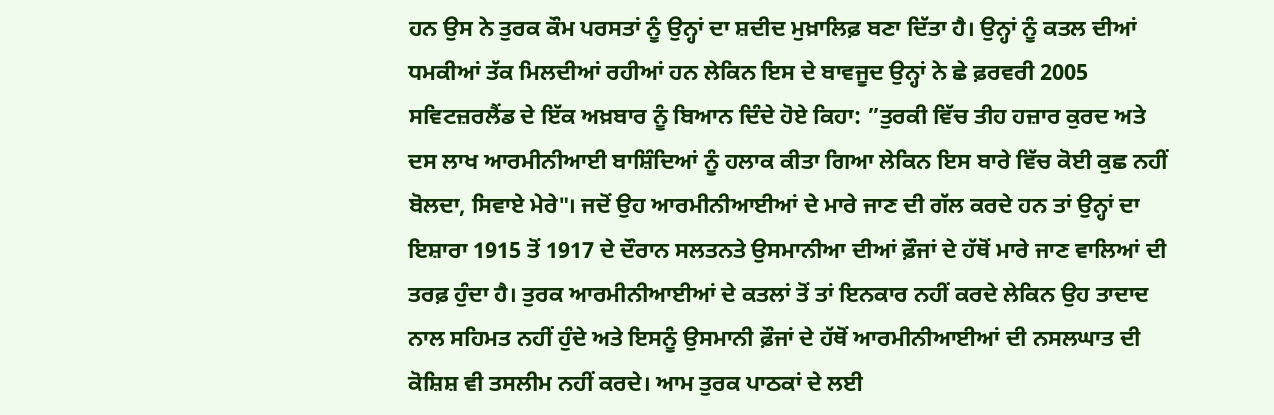ਹਨ ਉਸ ਨੇ ਤੁਰਕ ਕੌਮ ਪਰਸਤਾਂ ਨੂੰ ਉਨ੍ਹਾਂ ਦਾ ਸ਼ਦੀਦ ਮੁਖ਼ਾਲਿਫ਼ ਬਣਾ ਦਿੱਤਾ ਹੈ। ਉਨ੍ਹਾਂ ਨੂੰ ਕਤਲ ਦੀਆਂ ਧਮਕੀਆਂ ਤੱਕ ਮਿਲਦੀਆਂ ਰਹੀਆਂ ਹਨ ਲੇਕਿਨ ਇਸ ਦੇ ਬਾਵਜੂਦ ਉਨ੍ਹਾਂ ਨੇ ਛੇ ਫ਼ਰਵਰੀ 2005 ਸਵਿਟਜ਼ਰਲੈਂਡ ਦੇ ਇੱਕ ਅਖ਼ਬਾਰ ਨੂੰ ਬਿਆਨ ਦਿੰਦੇ ਹੋਏ ਕਿਹਾ: ”ਤੁਰਕੀ ਵਿੱਚ ਤੀਹ ਹਜ਼ਾਰ ਕੁਰਦ ਅਤੇ ਦਸ ਲਾਖ ਆਰਮੀਨੀਆਈ ਬਾਸ਼ਿੰਦਿਆਂ ਨੂੰ ਹਲਾਕ ਕੀਤਾ ਗਿਆ ਲੇਕਿਨ ਇਸ ਬਾਰੇ ਵਿੱਚ ਕੋਈ ਕੁਛ ਨਹੀਂ ਬੋਲਦਾ, ਸਿਵਾਏ ਮੇਰੇ"। ਜਦੋਂ ਉਹ ਆਰਮੀਨੀਆਈਆਂ ਦੇ ਮਾਰੇ ਜਾਣ ਦੀ ਗੱਲ ਕਰਦੇ ਹਨ ਤਾਂ ਉਨ੍ਹਾਂ ਦਾ ਇਸ਼ਾਰਾ 1915 ਤੋਂ 1917 ਦੇ ਦੌਰਾਨ ਸਲਤਨਤੇ ਉਸਮਾਨੀਆ ਦੀਆਂ ਫ਼ੌਜਾਂ ਦੇ ਹੱਥੋਂ ਮਾਰੇ ਜਾਣ ਵਾਲਿਆਂ ਦੀ ਤਰਫ਼ ਹੁੰਦਾ ਹੈ। ਤੁਰਕ ਆਰਮੀਨੀਆਈਆਂ ਦੇ ਕਤਲਾਂ ਤੋਂ ਤਾਂ ਇਨਕਾਰ ਨਹੀਂ ਕਰਦੇ ਲੇਕਿਨ ਉਹ ਤਾਦਾਦ ਨਾਲ ਸਹਿਮਤ ਨਹੀਂ ਹੁੰਦੇ ਅਤੇ ਇਸਨੂੰ ਉਸਮਾਨੀ ਫ਼ੌਜਾਂ ਦੇ ਹੱਥੋਂ ਆਰਮੀਨੀਆਈਆਂ ਦੀ ਨਸਲਘਾਤ ਦੀ ਕੋਸ਼ਿਸ਼ ਵੀ ਤਸਲੀਮ ਨਹੀਂ ਕਰਦੇ। ਆਮ ਤੁਰਕ ਪਾਠਕਾਂ ਦੇ ਲਈ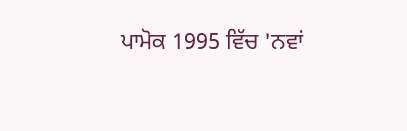ਪਾਮੋਕ 1995 ਵਿੱਚ 'ਨਵਾਂ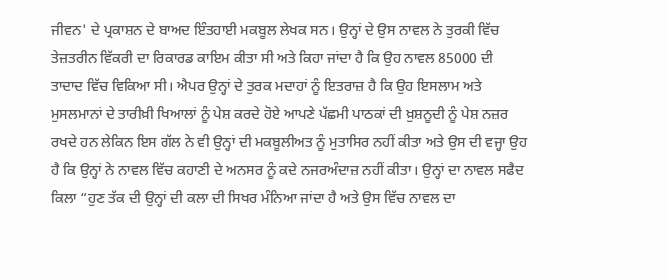ਜੀਵਨ' ਦੇ ਪ੍ਰਕਾਸ਼ਨ ਦੇ ਬਾਅਦ ਇੰਤਹਾਈ ਮਕਬੂਲ ਲੇਖਕ ਸਨ। ਉਨ੍ਹਾਂ ਦੇ ਉਸ ਨਾਵਲ ਨੇ ਤੁਰਕੀ ਵਿੱਚ ਤੇਜ਼ਤਰੀਨ ਵਿੱਕਰੀ ਦਾ ਰਿਕਾਰਡ ਕਾਇਮ ਕੀਤਾ ਸੀ ਅਤੇ ਕਿਹਾ ਜਾਂਦਾ ਹੈ ਕਿ ਉਹ ਨਾਵਲ 85000 ਦੀ ਤਾਦਾਦ ਵਿੱਚ ਵਿਕਿਆ ਸੀ। ਐਪਰ ਉਨ੍ਹਾਂ ਦੇ ਤੁਰਕ ਮਦਾਹਾਂ ਨੂੰ ਇਤਰਾਜ਼ ਹੈ ਕਿ ਉਹ ਇਸਲਾਮ ਅਤੇ ਮੁਸਲਮਾਨਾਂ ਦੇ ਤਾਰੀਖ਼ੀ ਖਿਆਲਾਂ ਨੂੰ ਪੇਸ਼ ਕਰਦੇ ਹੋਏ ਆਪਣੇ ਪੱਛਮੀ ਪਾਠਕਾਂ ਦੀ ਖ਼ੁਸ਼ਨੂਦੀ ਨੂੰ ਪੇਸ਼ ਨਜ਼ਰ ਰਖਦੇ ਹਨ ਲੇਕਿਨ ਇਸ ਗੱਲ ਨੇ ਵੀ ਉਨ੍ਹਾਂ ਦੀ ਮਕਬੂਲੀਅਤ ਨੂੰ ਮੁਤਾਸਿਰ ਨਹੀਂ ਕੀਤਾ ਅਤੇ ਉਸ ਦੀ ਵਜ੍ਹਾ ਉਹ ਹੈ ਕਿ ਉਨ੍ਹਾਂ ਨੇ ਨਾਵਲ ਵਿੱਚ ਕਹਾਣੀ ਦੇ ਅਨਸਰ ਨੂੰ ਕਦੇ ਨਜਰਅੰਦਾਜ਼ ਨਹੀਂ ਕੀਤਾ। ਉਨ੍ਹਾਂ ਦਾ ਨਾਵਲ ਸਫੈਦ ਕਿਲਾ “ਹੁਣ ਤੱਕ ਦੀ ਉਨ੍ਹਾਂ ਦੀ ਕਲਾ ਦੀ ਸਿਖਰ ਮੰਨਿਆ ਜਾਂਦਾ ਹੈ ਅਤੇ ਉਸ ਵਿੱਚ ਨਾਵਲ ਦਾ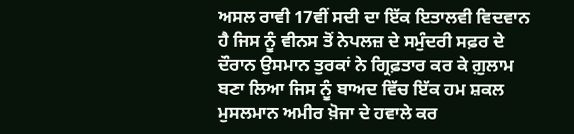ਅਸਲ ਰਾਵੀ 17ਵੀਂ ਸਦੀ ਦਾ ਇੱਕ ਇਤਾਲਵੀ ਵਿਦਵਾਨ ਹੈ ਜਿਸ ਨੂੰ ਵੀਨਸ ਤੋਂ ਨੇਪਲਜ਼ ਦੇ ਸਮੁੰਦਰੀ ਸਫ਼ਰ ਦੇ ਦੌਰਾਨ ਉਸਮਾਨ ਤੁਰਕਾਂ ਨੇ ਗ੍ਰਿਫ਼ਤਾਰ ਕਰ ਕੇ ਗ਼ੁਲਾਮ ਬਣਾ ਲਿਆ ਜਿਸ ਨੂੰ ਬਾਅਦ ਵਿੱਚ ਇੱਕ ਹਮ ਸ਼ਕਲ ਮੁਸਲਮਾਨ ਅਮੀਰ ਖ਼ੋਜਾ ਦੇ ਹਵਾਲੇ ਕਰ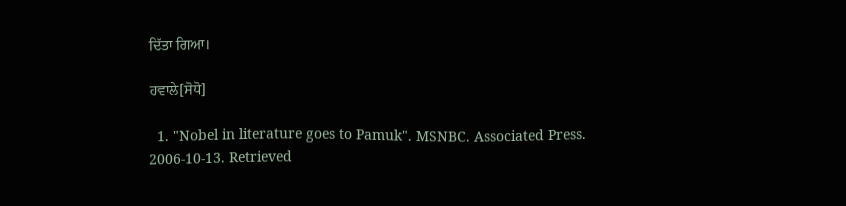ਦਿੱਤਾ ਗਿਆ।

ਹਵਾਲੇ[ਸੋਧੋ]

  1. "Nobel in literature goes to Pamuk". MSNBC. Associated Press. 2006-10-13. Retrieved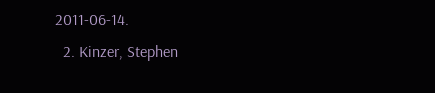2011-06-14.
  2. Kinzer, Stephen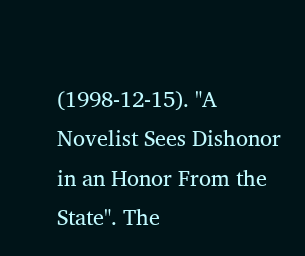(1998-12-15). "A Novelist Sees Dishonor in an Honor From the State". The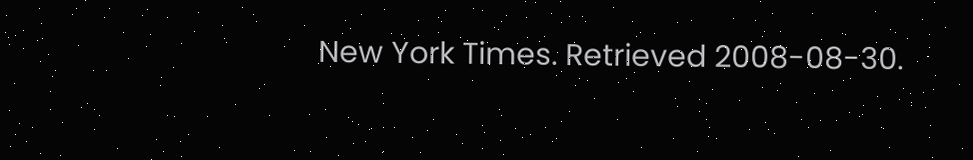New York Times. Retrieved 2008-08-30.